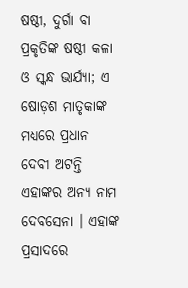ଷଷ୍ଠୀ, ଦୁର୍ଗା ବା ପ୍ରକୃତିଙ୍କ ଷଷ୍ଠୀ କଳା ଓ ସ୍କନ୍ଧ ଭାର୍ଯ୍ୟା; ଏ ଷୋଡ଼ଶ ମାତୃକାଙ୍କ ମଧ୍ୟରେ ପ୍ରଧାନ ଦେବୀ ଅଟନ୍ତି ଏହାଙ୍କର ଅନ୍ୟ ନାମ ଦେବସେନା । ଏହାଙ୍କ ପ୍ରସାଦରେ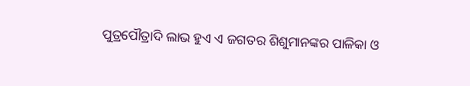ପୁତ୍ରପୌତ୍ରାଦି ଲାଭ ହୁଏ ଏ ଜଗତର ଶିଶୁମାନଙ୍କର ପାଳିକା ଓ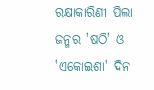ରକ୍ଷାକାରିଣୀ ପିଲା ଜନ୍ମର 'ଷଠି' ଓ 'ଏକୋଇଶା' ଦିନ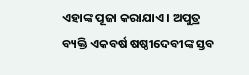ଏହାଙ୍କ ପୂଜା କରାଯାଏ । ଅପୁତ୍ର ବ୍ୟକ୍ତି ଏକବର୍ଷ ଷଷ୍ଠୀଦେବୀଙ୍କ ସ୍ତବ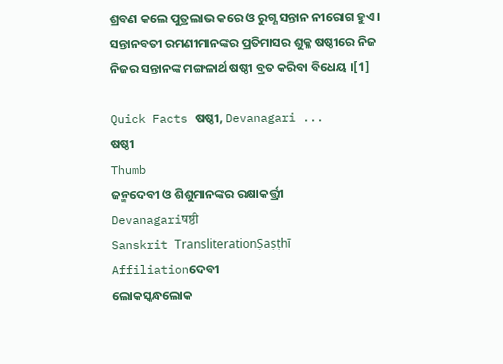ଶ୍ରବଣ କଲେ ପୁତ୍ରଲାଭ କରେ ଓ ରୁଗ୍ଣ ସନ୍ତାନ ନୀରୋଗ ହୁଏ । ସନ୍ତାନବତୀ ରମଣୀମାନଙ୍କର ପ୍ରତିମାସର ଶୁକ୍ଳ ଷଷ୍ଠୀରେ ନିଜ ନିଜର ସନ୍ତାନଙ୍କ ମଙ୍ଗଳାର୍ଥ ଷଷ୍ଠୀ ବ୍ରତ କରିବା ବିଧେୟ ।[1]

Quick Facts ଷଷ୍ଠୀ, Devanagari ...
ଷଷ୍ଠୀ
Thumb
ଜନ୍ମଦେବୀ ଓ ଶିଶୁମାନଙ୍କର ରକ୍ଷାକର୍ତ୍ତ୍ରୀ
Devanagariषष्ठी
Sanskrit TransliterationṢaṣṭhī
Affiliationଦେବୀ
ଲୋକସ୍କନ୍ଧଲୋକ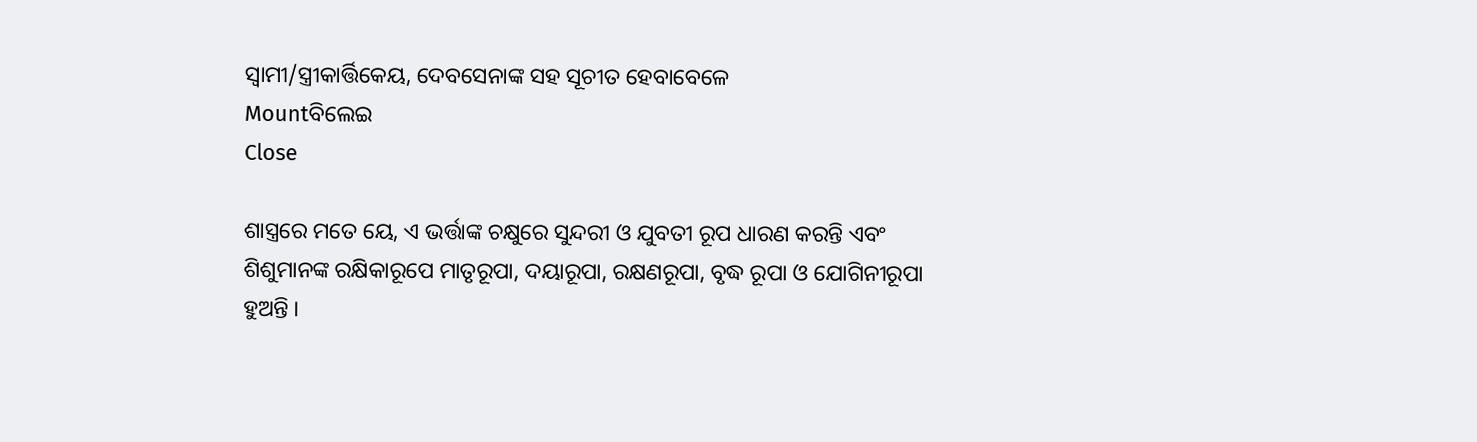ସ୍ୱାମୀ/ସ୍ତ୍ରୀକାର୍ତ୍ତିକେୟ, ଦେବସେନାଙ୍କ ସହ ସୂଚୀତ ହେବାବେଳେ
Mountବିଲେଇ
Close

ଶାସ୍ତ୍ରରେ ମତେ ୟେ, ଏ ଭର୍ତ୍ତାଙ୍କ ଚକ୍ଷୁରେ ସୁନ୍ଦରୀ ଓ ଯୁବତୀ ରୂପ ଧାରଣ କରନ୍ତି ଏବଂ ଶିଶୁମାନଙ୍କ ରକ୍ଷିକାରୂପେ ମାତୃରୂପା, ଦୟାରୂପା, ରକ୍ଷଣରୂପା, ବୃଦ୍ଧ ରୂପା ଓ ଯୋଗିନୀରୂପା ହୁଅନ୍ତି ।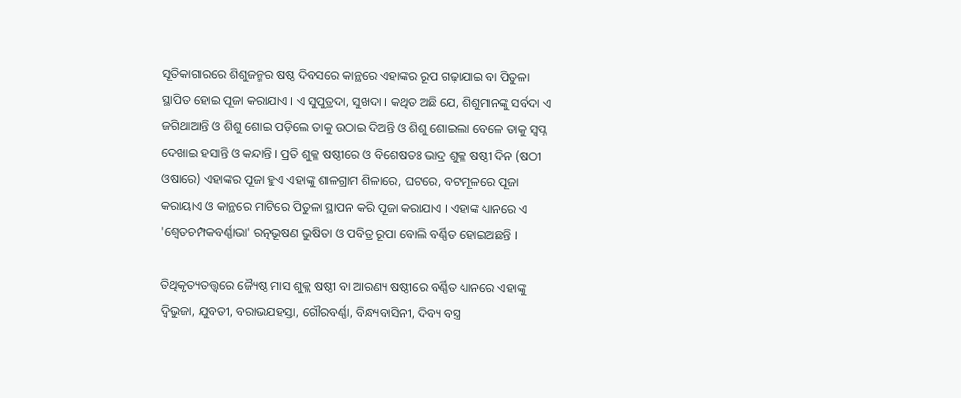ସୂତିକାଗାରରେ ଶିଶୁଜନ୍ମର ଷଷ୍ଠ ଦିବସରେ କାନ୍ଥରେ ଏହାଙ୍କର ରୂପ ଗଢ଼ାଯାଇ ବା ପିତୁଳା ସ୍ଥାପିତ ହୋଇ ପୂଜା କରାଯାଏ । ଏ ସୁପୁତ୍ରଦା, ସୁଖଦା । କଥିତ ଅଛି ଯେ, ଶିଶୁମାନଙ୍କୁ ସର୍ବଦା ଏ ଜଗିଥାଆନ୍ତି ଓ ଶିଶୁ ଶୋଇ ପଡ଼ିଲେ ତାକୁ ଉଠାଇ ଦିଅନ୍ତି ଓ ଶିଶୁ ଶୋଇଲା ବେଳେ ତାକୁ ସ୍ୱପ୍ନ ଦେଖାଇ ହସାନ୍ତି ଓ କନ୍ଦାନ୍ତି । ପ୍ରତି ଶୁକ୍ଳ ଷଷ୍ଠୀରେ ଓ ବିଶେଷତଃ ଭାଦ୍ର ଶୁକ୍ଳ ଷଷ୍ଠୀ ଦିନ (ଷଠୀ ଓଷାରେ) ଏହାଙ୍କର ପୂଜା ହୁଏ ଏହାଙ୍କୁ ଶାଳଗ୍ରାମ ଶିଳାରେ, ଘଟରେ, ବଟମୂଳରେ ପୂଜା କରାୟାଏ ଓ କାନ୍ଥରେ ମାଟିରେ ପିତୁଳା ସ୍ଥାପନ କରି ପୂଜା କରାଯାଏ । ଏହାଙ୍କ ଧ୍ୟାନରେ ଏ 'ଶ୍ୱେତଚମ୍ପକବର୍ଣ୍ଣାଭା' ରତ୍ନଭୂଷଣ ଭୁଷିତା ଓ ପବିତ୍ର ରୂପା ବୋଲି ବର୍ଣ୍ଣିତ ହୋଇଅଛନ୍ତି ।

ତିଥିକୃତ୍ୟତତ୍ତ୍ୱରେ ଜ୍ୟୈଷ୍ଠ ମାସ ଶୁକ୍ଲ ଷଷ୍ଠୀ ବା ଆରଣ୍ୟ ଷଷ୍ଠୀରେ ବର୍ଣ୍ଣିତ ଧ୍ୟାନରେ ଏହାଙ୍କୁ ଦ୍ୱିଭୁଜା, ଯୁବତୀ, ବରାଭଯହସ୍ତା, ଗୌରବର୍ଣ୍ଣା, ବିନ୍ଧ୍ୟବାସିନୀ, ଦିବ୍ୟ ବସ୍ତ୍ର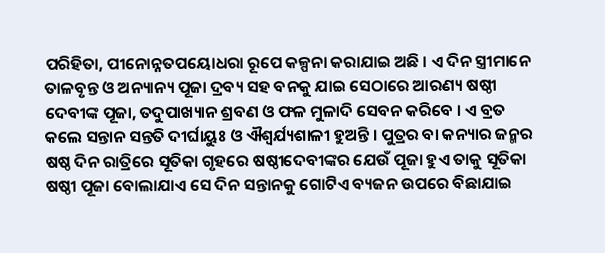ପରିହିତା, ପୀନୋନ୍ନତପୟୋଧରା ରୂପେ କଳ୍ପନା କରାଯାଇ ଅଛି । ଏ ଦିନ ସ୍ତ୍ରୀମାନେ ତାଳବୃନ୍ତ ଓ ଅନ୍ୟାନ୍ୟ ପୂଜା ଦ୍ରବ୍ୟ ସହ ବନକୁ ଯାଇ ସେଠାରେ ଆରଣ୍ୟ ଷଷ୍ଠୀ ଦେବୀଙ୍କ ପୂଜା, ତଦୁପାଖ୍ୟାନ ଶ୍ରବଣ ଓ ଫଳ ମୁଳାଦି ସେବନ କରିବେ । ଏ ବ୍ରତ କଲେ ସନ୍ତାନ ସନ୍ତତି ଦୀର୍ଘାୟୁଃ ଓ ଐଶ୍ୱର୍ଯ୍ୟଶାଳୀ ହୁଅନ୍ତି । ପୁତ୍ରର ବା କନ୍ୟାର ଜନ୍ମର ଷଷ୍ଠ ଦିନ ରାତ୍ରିରେ ସୂତିକା ଗୃହରେ ଷଷ୍ଠୀଦେବୀଙ୍କର ଯେଉଁ ପୂଜା ହୁଏ ତାକୁ ସୂତିକା ଷଷ୍ଠୀ ପୂଜା ବୋଲାଯାଏ ସେ ଦିନ ସନ୍ତାନକୁ ଗୋଟିଏ ବ୍ୟଜନ ଉପରେ ବିଛାଯାଇ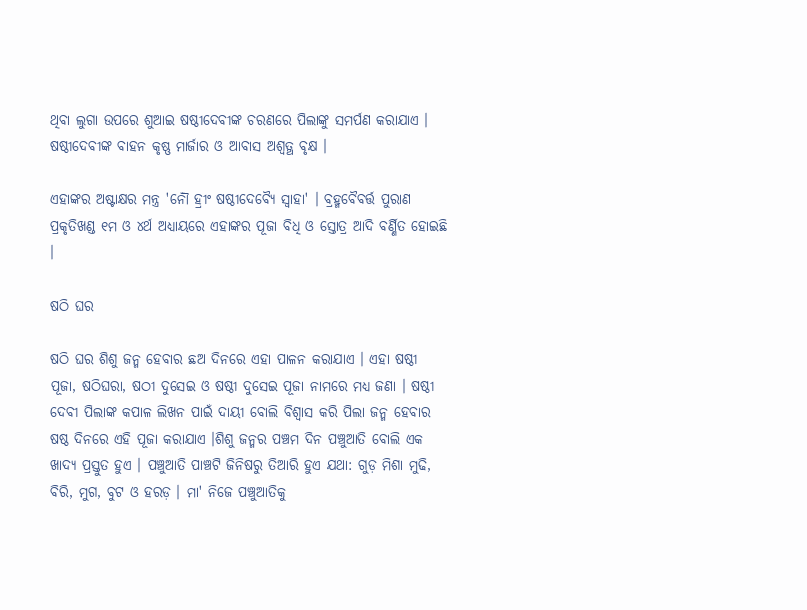ଥିବା ଲୁଗା ଉପରେ ଶୁଆଇ ଷଷ୍ଠୀଦେବୀଙ୍କ ଚରଣରେ ପିଲାଙ୍କୁ ସମର୍ପଣ କରାଯାଏ । ଷଷ୍ଠୀଦେବୀଙ୍କ ବାହନ କୃଷ୍ଣ ମାର୍ଜାର ଓ ଆବାସ ଅଶ୍ୱତ୍ଥ ବୃକ୍ଷ ।

ଏହାଙ୍କର ଅଷ୍ଟାକ୍ଷର ମନ୍ତ୍ର 'ନୌଁ ହ୍ରୀଂ ଷଷ୍ଠୀଦେବ୍ୟୈ ସ୍ୱାହା' । ବ୍ରହ୍ମବୈବର୍ତ୍ତ ପୁରାଣ ପ୍ରକୃତିଖଣ୍ଡ ୧ମ ଓ ୪ର୍ଥ ଅଧ୍ୟାୟରେ ଏହାଙ୍କର ପୂଜା ବିଧି ଓ ସ୍ତୋତ୍ର ଆଦି ବର୍ଣ୍ଣିତ ହୋଇଛି ।

ଷଠି ଘର

ଷଠି ଘର ଶିଶୁ ଜନ୍ମ ହେବାର ଛଅ ଦିନରେ ଏହା ପାଳନ କରାଯାଏ । ଏହା ଷଷ୍ଠୀ ପୂଜା, ଷଠିଘରା, ଷଠୀ ଦୁସେଇ ଓ ଷଷ୍ଠୀ ଦୁସେଇ ପୂଜା ନାମରେ ମଧ୍ୟ ଜଣା । ଷଷ୍ଠୀ ଦେବୀ ପିଲାଙ୍କ କପାଳ ଲିଖନ ପାଇଁ ଦାୟୀ ବୋଲି ବିଶ୍ୱାସ କରି ପିଲା ଜନ୍ମ ହେବାର ଷଷ୍ଠ ଦିନରେ ଏହି ପୂଜା କରାଯାଏ ।ଶିଶୁ ଜନ୍ମର ପଞ୍ଚମ ଦିନ ପଞ୍ଚୁଆତି ବୋଲି ଏକ ଖାଦ୍ୟ ପ୍ରସ୍ତୁତ ହୁଏ । ପଞ୍ଚୁଆତି ପାଞ୍ଚଟି ଜିନିଷରୁ ତିଆରି ହୁଏ ଯଥା: ଗୁଡ଼ ମିଶା ମୁଢି, ବିରି, ମୁଗ, ବୁଟ ଓ ହରଡ଼ । ମା' ନିଜେ ପଞ୍ଚୁଆତିକୁ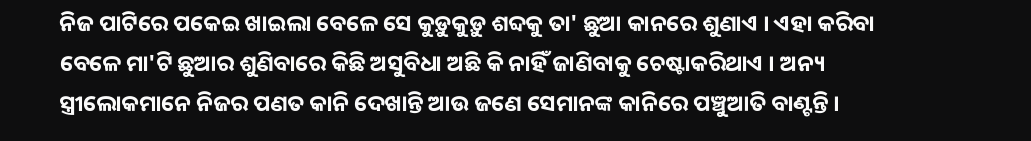ନିଜ ପାଟିରେ ପକେଇ ଖାଇଲା ବେଳେ ସେ କୁଡ଼ୁକୁଡ଼ୁ ଶବ୍ଦକୁ ତା' ଛୁଆ କାନରେ ଶୁଣାଏ । ଏହା କରିବା ବେଳେ ମା'ଟି ଛୁଆର ଶୁଣିବାରେ କିଛି ଅସୁବିଧା ଅଛି କି ନାହିଁ ଜାଣିବାକୁ ଚେଷ୍ଟାକରିଥାଏ । ଅନ୍ୟ ସ୍ତ୍ରୀଲୋକମାନେ ନିଜର ପଣତ କାନି ଦେଖାନ୍ତି ଆଉ ଜଣେ ସେମାନଙ୍କ କାନିରେ ପଞ୍ଚୁଆତି ବାଣ୍ଟନ୍ତି ।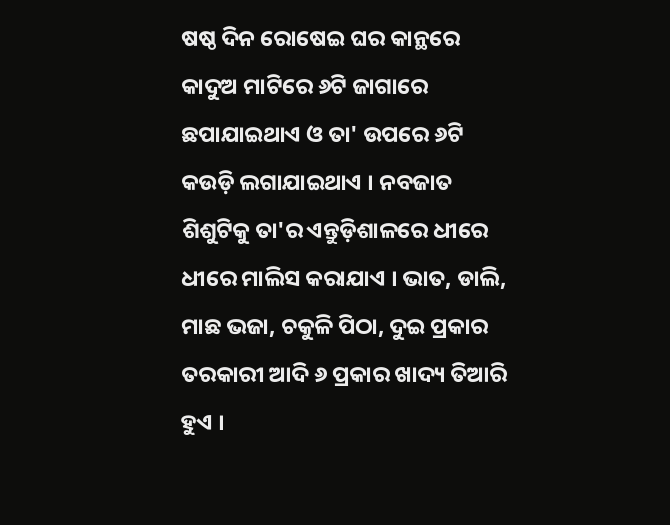ଷଷ୍ଠ ଦିନ ରୋଷେଇ ଘର କାନ୍ଥରେ କାଦୁଅ ମାଟିରେ ୬ଟି ଜାଗାରେ ଛପାଯାଇଥାଏ ଓ ତା' ଉପରେ ୬ଟି କଉଡ଼ି ଲଗାଯାଇଥାଏ । ନବଜାତ ଶିଶୁଟିକୁ ତା'ର ଏନ୍ତୁଡ଼ିଶାଳରେ ଧୀରେ ଧୀରେ ମାଲିସ କରାଯାଏ । ଭାତ, ଡାଲି, ମାଛ ଭଜା, ଚକୁଳି ପିଠା, ଦୁଇ ପ୍ରକାର ତରକାରୀ ଆଦି ୬ ପ୍ରକାର ଖାଦ୍ୟ ତିଆରି ହୁଏ ।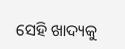ସେହି ଖାଦ୍ୟକୁ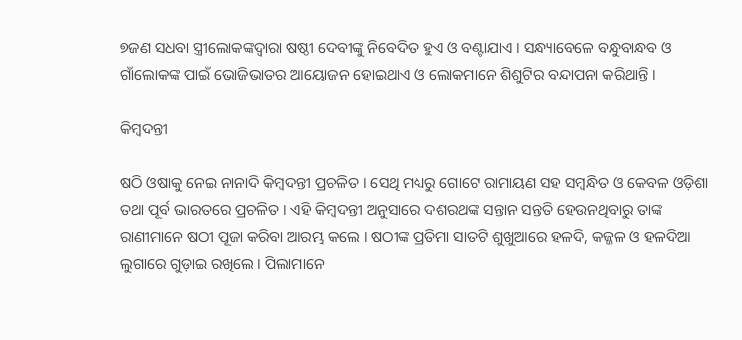୭ଜଣ ସଧବା ସ୍ତ୍ରୀଲୋକଙ୍କଦ୍ୱାରା ଷଷ୍ଠୀ ଦେବୀଙ୍କୁ ନିବେଦିତ ହୁଏ ଓ ବଣ୍ଟାଯାଏ । ସନ୍ଧ୍ୟାବେଳେ ବନ୍ଧୁବାନ୍ଧବ ଓ ଗାଁଲୋକଙ୍କ ପାଇଁ ଭୋଜିଭାତର ଆୟୋଜନ ହୋଇଥାଏ ଓ ଲୋକମାନେ ଶିଶୁଟିର ବନ୍ଦାପନା କରିଥାନ୍ତି ।

କିମ୍ବଦନ୍ତୀ

ଷଠି ଓଷାକୁ ନେଇ ନାନାଦି କିମ୍ବଦନ୍ତୀ ପ୍ରଚଳିତ । ସେଥି ମଧ୍ୟରୁ ଗୋଟେ ରାମାୟଣ ସହ ସମ୍ବନ୍ଧିତ ଓ କେବଳ ଓଡ଼ିଶା ତଥା ପୂର୍ବ ଭାରତରେ ପ୍ରଚଳିତ । ଏହି କିମ୍ବଦନ୍ତୀ ଅନୁସାରେ ଦଶରଥଙ୍କ ସନ୍ତାନ ସନ୍ତତି ହେଉନଥିବାରୁ ତାଙ୍କ ରାଣୀମାନେ ଷଠୀ ପୂଜା କରିବା ଆରମ୍ଭ କଲେ । ଷଠୀଙ୍କ ପ୍ରତିମା ସାତଟି ଶୁଖୁଆରେ ହଳଦି, କଜ୍ଜଳ ଓ ହଳଦିଆ ଲୁଗାରେ ଗୁଡ଼ାଇ ରଖିଲେ । ପିଲାମାନେ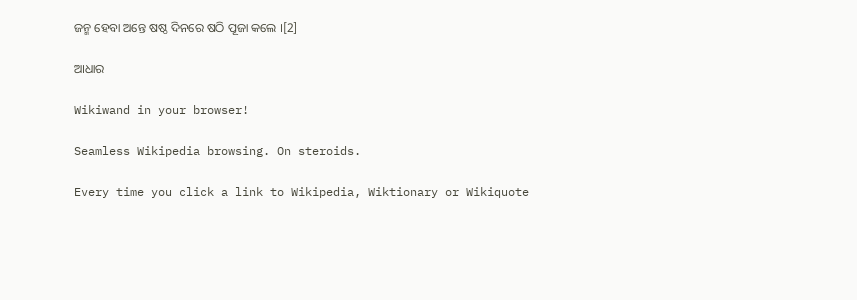ଜନ୍ମ ହେବା ଅନ୍ତେ ଷଷ୍ଠ ଦିନରେ ଷଠି ପୂଜା କଲେ ।[2]

ଆଧାର

Wikiwand in your browser!

Seamless Wikipedia browsing. On steroids.

Every time you click a link to Wikipedia, Wiktionary or Wikiquote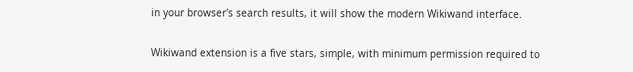in your browser's search results, it will show the modern Wikiwand interface.

Wikiwand extension is a five stars, simple, with minimum permission required to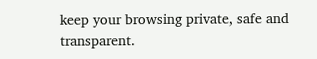keep your browsing private, safe and transparent.